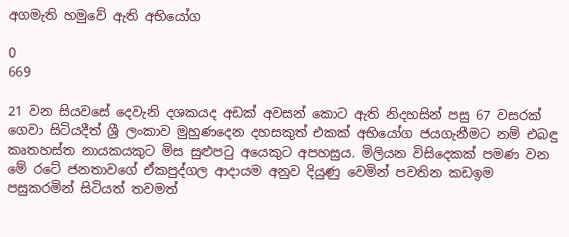අගමැති හමුවේ ඇති අභියෝග

0
669

21 වන සියවසේ දෙවැනි දශකයද අඩක්‌ අවසන් කොට ඇති නිදහසින් පසු 67 වසරක්‌ ගෙවා සිටියදීත් ශ්‍රී ලංකාව මුහුණදෙන දහසකුත් එකක්‌ අභියෝග ජයගැනීමට නම් එබඳු කෘතහස්‌ත නායකයකුට මිස සුළුපටු අයෙකුට අපහසුය. මිලියන විසිදෙකක්‌ පමණ වන මේ රටේ ජනතාවගේ ඒකපුද්ගල ආදායම අනුව දියුණු වෙමින් පවතින කඩඉම පසුකරමින් සිටියත් තවමත්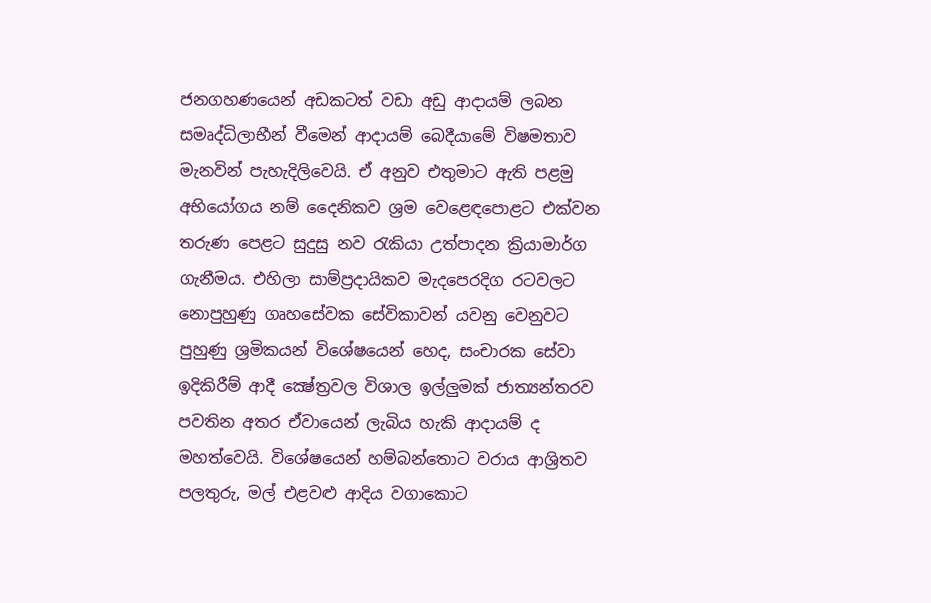ජනගහණයෙන් අඩකටත් වඩා අඩු ආදායම් ලබන සමෘද්ධිලාභීන් වීමෙන් ආදායම් බෙදීයාමේ විෂමතාව මැනවින් පැහැදිලිවෙයි. ඒ අනුව එතුමාට ඇති පළමු අභියෝගය නම් දෛනිකව ශ්‍රම වෙළෙඳපොළට එක්‌වන තරුණ පෙළට සුදුසු නව රැකියා උත්පාදන ක්‍රියාමාර්ග ගැනීමය. එහිලා සාම්ප්‍රදායිකව මැදපෙරදිග රටවලට නොපුහුණු ගෘහසේවක සේවිකාවන් යවනු වෙනුවට පුහුණු ශ්‍රමිකයන් විශේෂයෙන් හෙද, සංචාරක සේවා ඉදිකිරීම් ආදී ක්‍ෂේත්‍රවල විශාල ඉල්ලුමක්‌ ජාත්‍යන්තරව පවතින අතර ඒවායෙන් ලැබිය හැකි ආදායම් ද මහත්වෙයි. විශේෂයෙන් හම්බන්තොට වරාය ආශ්‍රිතව පලතුරු, මල් එළවළු ආදිය වගාකොට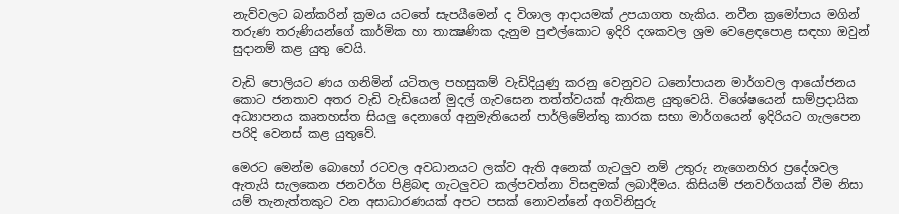නැව්වලට බන්කරින් ක්‍රමය යටතේ සැපයීමෙන් ද විශාල ආදායමක්‌ උපයාගත හැකිය. නවීන ක්‍රමෝපාය මගින් තරුණ තරුණියන්ගේ කාර්මික හා තාක්‍ෂණික දැනුම පුළුල්කොට ඉදිරි දශකවල ශ්‍රම වෙළෙඳපොළ සඳහා ඔවුන් සුදානම් කළ යුතු වෙයි.

වැඩි පොලියට ණය ගනිමින් යටිතල පහසුකම් වැඩිදියුණු කරනු වෙනුවට ධනෝපායන මාර්ගවල ආයෝජනය කොට ජනතාව අතර වැඩි වැඩියෙන් මුදල් ගැවසෙන තත්ත්වයක්‌ ඇතිකළ යුතුවෙයි. විශේෂයෙන් සාම්ප්‍රදායික අධ්‍යාපනය කෘතහස්‌ත සියලු දෙනාගේ අනුමැතියෙන් පාර්ලිමේන්තු කාරක සභා මාර්ගයෙන් ඉදිරියට ගැලපෙන පරිදි වෙනස්‌ කළ යුතුවේ.

මෙරට මෙන්ම බොහෝ රටවල අවධානයට ලක්‌ව ඇති අනෙක්‌ ගැටලුව නම් උතුරු නැගෙනහිර ප්‍රදේශවල ඇතැයි සැලකෙන ජනවර්ග පිළිබඳ ගැටලුවට කල්පවත්නා විසඳුමක්‌ ලබාදීමය. කිසියම් ජනවර්ගයක්‌ වීම නිසා යම් තැනැත්තකුට වන අසාධාරණයක්‌ අපට පසක්‌ නොවන්නේ අගවිනිසුරු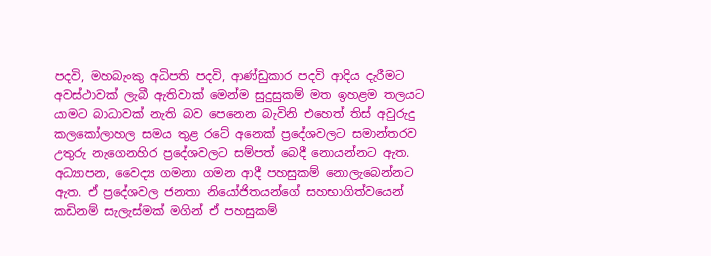පදවි, මහබැංකු අධිපති පදවි, ආණ්‌ඩුකාර පදවි ආදිය දැරීමට අවස්‌ථාවක්‌ ලැබී ඇතිවාක්‌ මෙන්ම සුදුසුකම් මත ඉහළම තලයට යාමට බාධාවක්‌ නැති බව පෙනෙන බැවිනි එහෙත් තිස්‌ අවුරුදු කලකෝලාහල සමය තුළ රටේ අනෙක්‌ ප්‍රදේශවලට සමාන්තරව උතුරු නැගෙනහිර ප්‍රදේශවලට සම්පත් බෙදී නොයන්නට ඇත. අධ්‍යාපන, වෛද්‍ය ගමනා ගමන ආදී පහසුකම් නොලැබෙන්නට ඇත. ඒ ප්‍රදේශවල ජනතා නියෝජිතයන්ගේ සහභාගිත්වයෙන් කඩිනම් සැලැස්‌මක්‌ මගින් ඒ පහසුකම්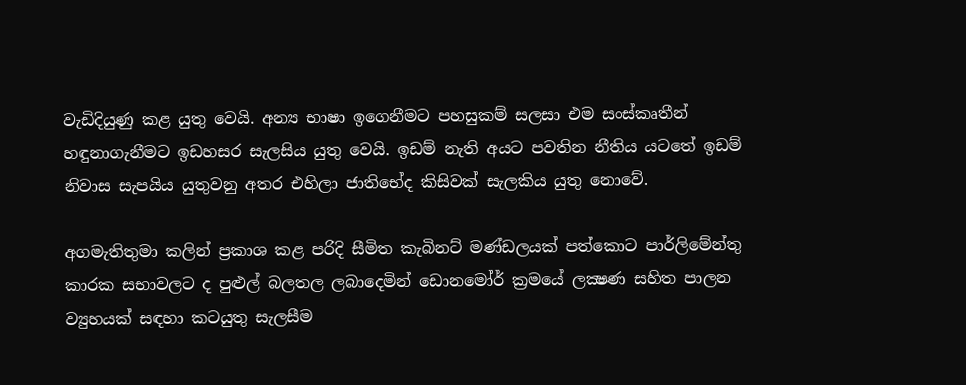වැඩිදියුණු කළ යුතු වෙයි. අන්‍ය භාෂා ඉගෙනීමට පහසුකම් සලසා එම සංස්‌කෘතීන් හඳුනාගැනීමට ඉඩහසර සැලසිය යුතු වෙයි. ඉඩම් නැති අයට පවතින නීතිය යටතේ ඉඩම් නිවාස සැපයිය යුතුවනු අතර එහිලා ජාතිභේද කිසිවක්‌ සැලකිය යුතු නොවේ.

අගමැතිතුමා කලින් ප්‍රකාශ කළ පරිදි සීමිත කැබිනට්‌ මණ්‌ඩලයක්‌ පත්කොට පාර්ලිමේන්තු කාරක සභාවලට ද පුළුල් බලතල ලබාදෙමින් ඩොනමෝර් ක්‍රමයේ ලක්‍ෂණ සහිත පාලන ව්‍යුහයක්‌ සඳහා කටයුතු සැලසීම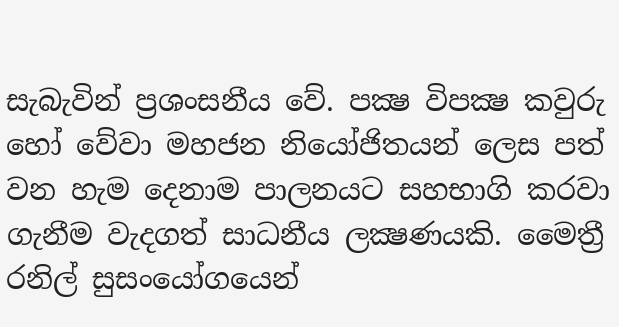සැබැවින් ප්‍රශංසනීය වේ. පක්‍ෂ විපක්‍ෂ කවුරු හෝ වේවා මහජන නියෝජිතයන් ලෙස පත් වන හැම දෙනාම පාලනයට සහභාගි කරවා ගැනීම වැදගත් සාධනීය ලක්‍ෂණයකි. මෛත්‍රී රනිල් සුසංයෝගයෙන්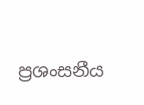ප්‍රශංසනීය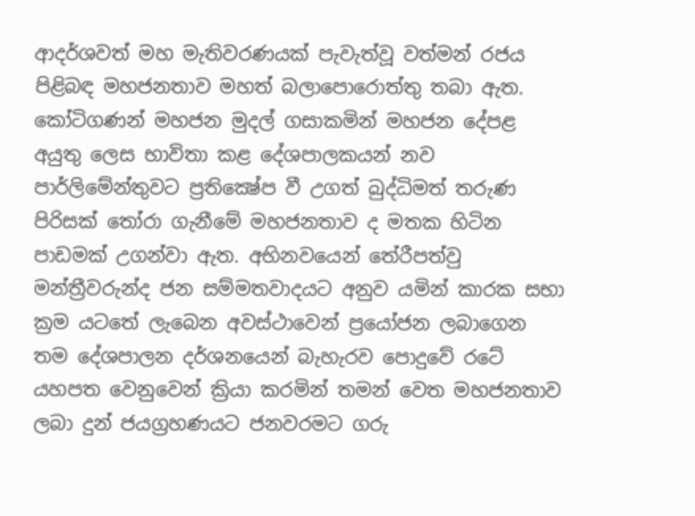ආදර්ශවත් මහ මැතිවරණයක්‌ පැවැත්වූ වත්මන් රජය පිළිබඳ මහජනතාව මහත් බලාපොරොත්තු තබා ඇත. කෝටිගණන් මහජන මුදල් ගසාකමින් මහජන දේපළ අයුතු ලෙස භාවිතා කළ දේශපාලකයන් නව පාර්ලිමේන්තුවට ප්‍රතික්‍ෂේප වී උගත් බුද්ධිමත් තරුණ පිරිසක්‌ තෝරා ගැනීමේ මහජනතාව ද මතක හිටින පාඩමක්‌ උගන්වා ඇත. අභිනවයෙන් තේරීපත්වු මන්ත්‍රීවරුන්ද ජන සම්මතවාදයට අනුව යමින් කාරක සභා ක්‍රම යටතේ ලැබෙන අවස්‌ථාවෙන් ප්‍රයෝජන ලබාගෙන තම දේශපාලන දර්ශනයෙන් බැහැරව පොදුවේ රටේ යහපත වෙනුවෙන් ක්‍රියා කරමින් තමන් වෙත මහජනතාව ලබා දුන් ජයග්‍රහණයට ජනවරමට ගරු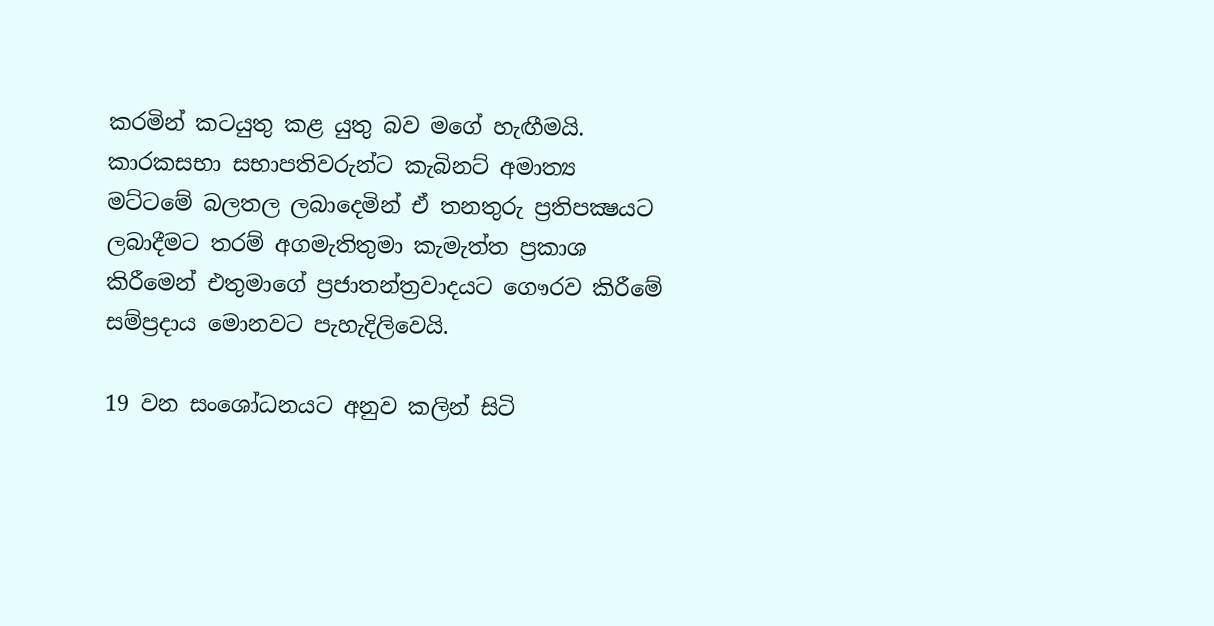කරමින් කටයුතු කළ යුතු බව මගේ හැඟීමයි. කාරකසභා සභාපතිවරුන්ට කැබිනට්‌ අමාත්‍ය මට්‌ටමේ බලතල ලබාදෙමින් ඒ තනතුරු ප්‍රතිපක්‍ෂයට ලබාදීමට තරම් අගමැතිතුමා කැමැත්ත ප්‍රකාශ කිරීමෙන් එතුමාගේ ප්‍රජාතන්ත්‍රවාදයට ගෞරව කිරීමේ සම්ප්‍රදාය මොනවට පැහැදිලිවෙයි.

19 වන සංශෝධනයට අනුව කලින් සිටි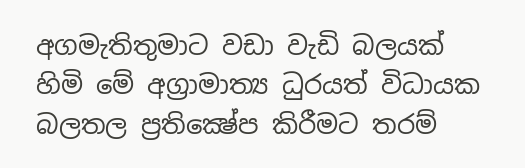අගමැතිතුමාට වඩා වැඩි බලයක්‌ හිමි මේ අග්‍රාමාත්‍ය ධුරයත් විධායක බලතල ප්‍රතික්‍ෂේප කිරීමට තරම්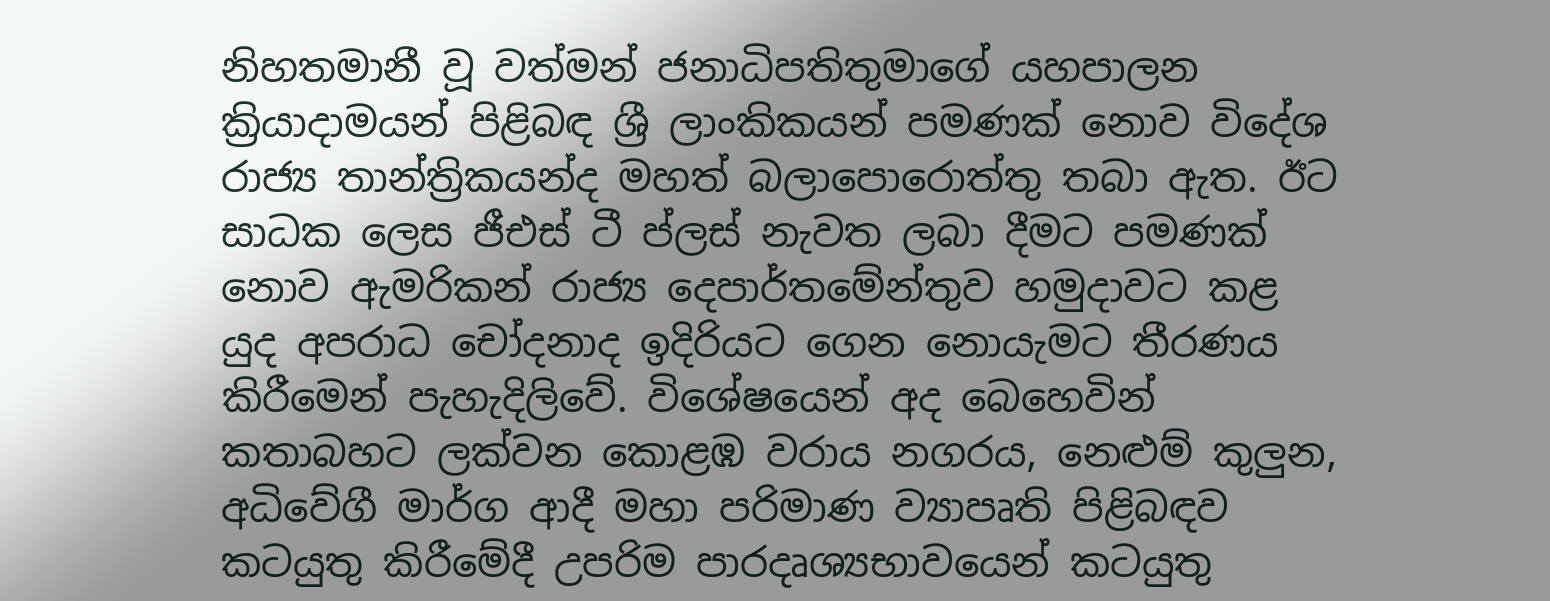නිහතමානී වූ වත්මන් ජනාධිපතිතුමාගේ යහපාලන ක්‍රියාදාමයන් පිළිබඳ ශ්‍රී ලාංකිකයන් පමණක්‌ නොව විදේශ රාජ්‍ය තාන්ත්‍රිකයන්ද මහත් බලාපොරොත්තු තබා ඇත. ඊට සාධක ලෙස ජීඑස්‌ ටී ප්ලස්‌ නැවත ලබා දීමට පමණක්‌ නොව ඇමරිකන් රාජ්‍ය දෙපාර්තමේන්තුව හමුදාවට කළ යුද අපරාධ චෝදනාද ඉදිරියට ගෙන නොයැමට තීරණය කිරීමෙන් පැහැදිලිවේ. විශේෂයෙන් අද බෙහෙවින් කතාබහට ලක්‌වන කොළඹ වරාය නගරය, නෙළුම් කුලුන, අධිවේගී මාර්ග ආදී මහා පරිමාණ ව්‍යාපෘති පිළිබඳව කටයුතු කිරීමේදී උපරිම පාරදෘශ්‍යභාවයෙන් කටයුතු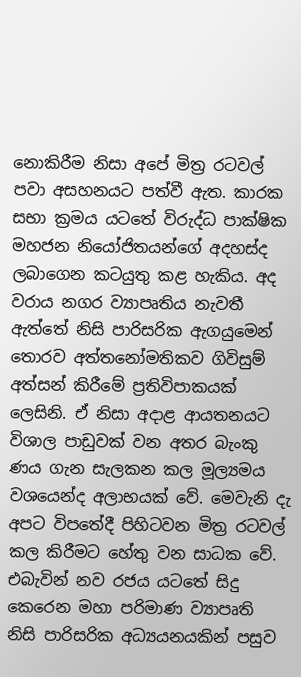නොකිරීම නිසා අපේ මිත්‍ර රටවල් පවා අසහනයට පත්වී ඇත. කාරක සභා ක්‍රමය යටතේ විරුද්ධ පාක්‌ෂික මහජන නියෝජිතයන්ගේ අදහස්‌ද ලබාගෙන කටයුතු කළ හැකිය. අද වරාය නගර ව්‍යාපෘතිය නැවතී ඇත්තේ නිසි පාරිසරික ඇගයුමෙන් තොරව අත්තනෝමතිකව ගිවිසුම් අත්සන් කිරීමේ ප්‍රතිවිපාකයක්‌ ලෙසිනි. ඒ නිසා අදාළ ආයතනයට විශාල පාඩුවක්‌ වන අතර බැංකු ණය ගැන සැලකන කල මූල්‍යමය වශයෙන්ද අලාභයක්‌ වේ. මෙවැනි දැ අපට විපතේදී පිහිටවන මිත්‍ර රටවල් කල කිරීමට හේතු වන සාධක වේ. එබැවින් නව රජය යටතේ සිදු කෙරෙන මහා පරිමාණ ව්‍යාපෘති නිසි පාරිසරික අධ්‍යයනයකින් පසුව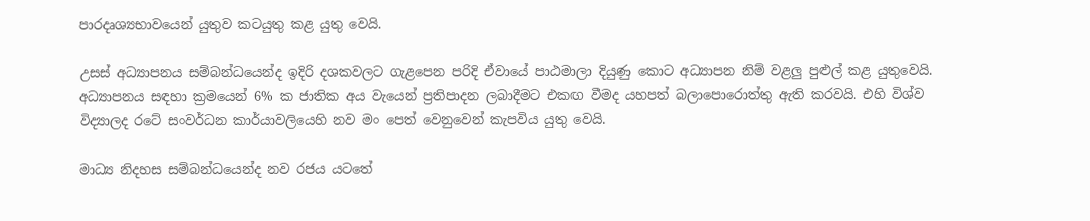පාරදෘශ්‍යභාවයෙන් යුතුව කටයුතු කළ යුතු වෙයි.

උසස්‌ අධ්‍යාපනය සම්බන්ධයෙන්ද ඉදිරි දශකවලට ගැළපෙන පරිදි ඒවායේ පාඨමාලා දියුණු කොට අධ්‍යාපන නිම් වළලු පුළුල් කළ යුතුවෙයි. අධ්‍යාපනය සඳහා ක්‍රමයෙන් 6% ක ජාතික අය වැයෙන් ප්‍රතිපාදන ලබාදීමට එකඟ වීමද යහපත් බලාපොරොත්තු ඇති කරවයි. එහි විශ්ව විද්‍යාලද රටේ සංවර්ධන කාර්යාවලියෙහි නව මං පෙත් වෙනුවෙන් කැපවිය යුතු වෙයි.

මාධ්‍ය නිදහස සම්බන්ධයෙන්ද නව රජය යටතේ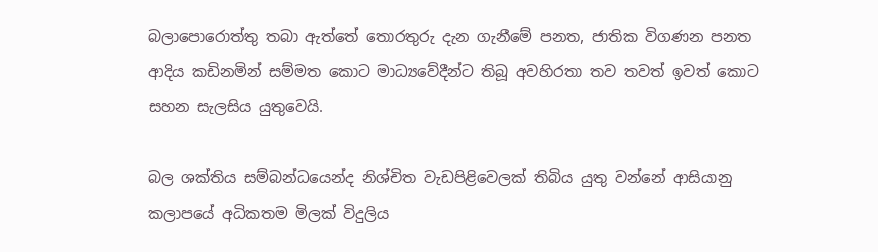බලාපොරොත්තු තබා ඇත්තේ තොරතුරු දැන ගැනීමේ පනත, ජාතික විගණන පනත ආදිය කඩිනමින් සම්මත කොට මාධ්‍යවේදීන්ට තිබූ අවහිරතා තව තවත් ඉවත් කොට සහන සැලසිය යුතුවෙයි.

බල ශක්‌තිය සම්බන්ධයෙන්ද නිශ්චිත වැඩපිළිවෙලක්‌ තිබිය යුතු වන්නේ ආසියානු කලාපයේ අධිකතම මිලක්‌ විදුලිය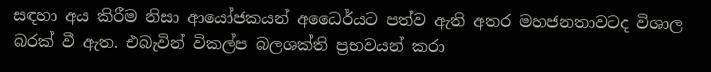සඳහා අය කිරීම නිසා ආයෝජකයන් අධෛර්යට පත්ව ඇති අතර මහජනතාවටද විශාල බරක්‌ වී ඇත. එබැවින් විකල්ප බලශක්‌ති ප්‍රභවයන් කරා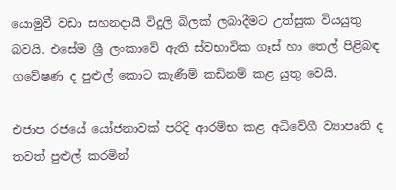යොමුවී වඩා සහනදායී විදුලි බිලක්‌ ලබාදීමට උත්සුක වියයුතු බවයි. එසේම ශ්‍රී ලංකාවේ ඇති ස්‌වභාවික ගෑස්‌ හා තෙල් පිළිබඳ ගවේෂණ ද පුළුල් කොට කැණීම් කඩිනම් කළ යුතු වෙයි.

එජාප රජයේ යෝජනාවක්‌ පරිදි ආරම්භ කළ අධිවේගී ව්‍යාපෘති ද තවත් පුළුල් කරමින්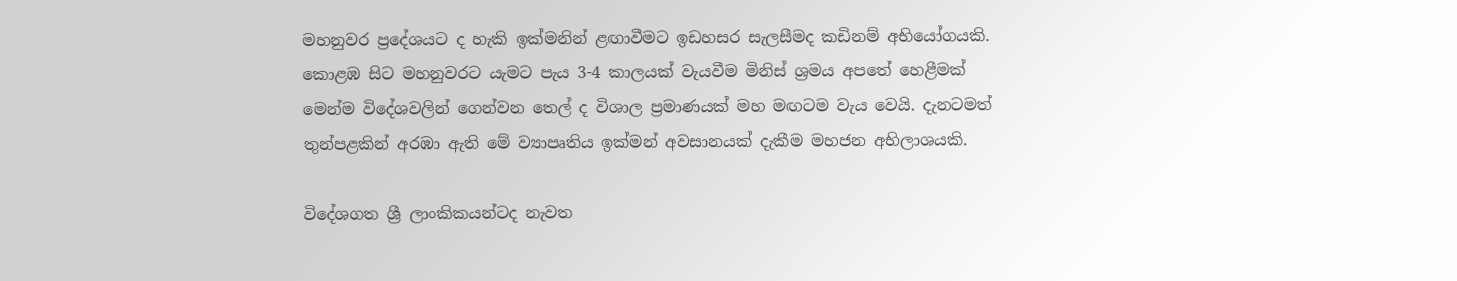මහනුවර ප්‍රදේශයට ද හැකි ඉක්‌මනින් ළඟාවීමට ඉඩහසර සැලසීමද කඩිනම් අභියෝගයකි. කොළඹ සිට මහනුවරට යැමට පැය 3-4 කාලයක්‌ වැයවීම මිනිස්‌ ශ්‍රමය අපතේ හෙළීමක්‌ මෙන්ම විදේශවලින් ගෙන්වන තෙල් ද විශාල ප්‍රමාණයක්‌ මහ මඟටම වැය වෙයි. දැනටමත් තුන්පළකින් අරඹා ඇති මේ ව්‍යාපෘතිය ඉක්‌මන් අවසානයක්‌ දැකීම මහජන අභිලාශයකි.

විදේශගත ශ්‍රී ලාංකිකයන්ටද නැවත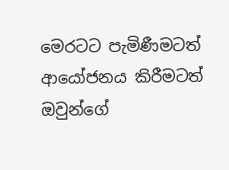මෙරටට පැමිණීමටත් ආයෝජනය කිරීමටත් ඔවුන්ගේ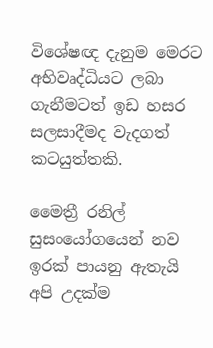විශේෂඥ දැනුම මෙරට අභිවෘද්ධියට ලබා ගැනීමටත් ඉඩ හසර සලසාදීමද වැදගත් කටයුත්තකි.

මෛත්‍රී රනිල් සුසංයෝගයෙන් නව ඉරක්‌ පායනු ඇතැයි අපි උදක්‌ම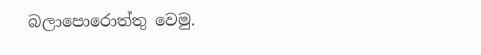බලාපොරොත්තු වෙමු.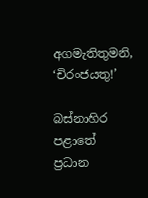අගමැතිතුමනි, ‘චිරංජයතු!’

බස්‌නාහිර පළාතේ ප්‍රධාන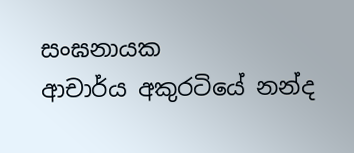සංඝනායක
ආචාර්ය අකුරටියේ නන්ද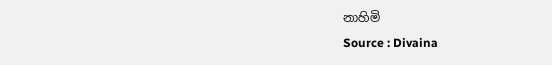නාහිමි
Source : Divaina